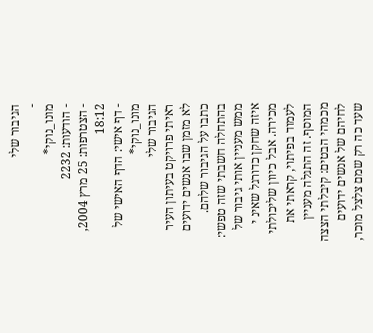הגיבור שלי
-
מונו_נוקי*
- הודעות: 2232
- הצטרפות: 25 מרץ 2004, 18:12
- דף אישי: הדף האישי של מונו_נוקי*
הגיבור שלי
ראיתי פרויקט בעיתון העיר לא מזמן שבו אנשים ידועים כתבו על הגיבור שלהם. בהתחלה חשבתי שזה טפשי: ממש מעניין אותי גיבור של איזה שחקן כדורגל שאינ י מכירה. אבל כיוון שליכולתי לעמוד בפיתוי, קראתי את המוסף. זה התגלה מעניין מכמהי הבטים: קיבלתי הצצה לחיהם של אנשים ידועים שעד כה רק שמם צלצל מוכר,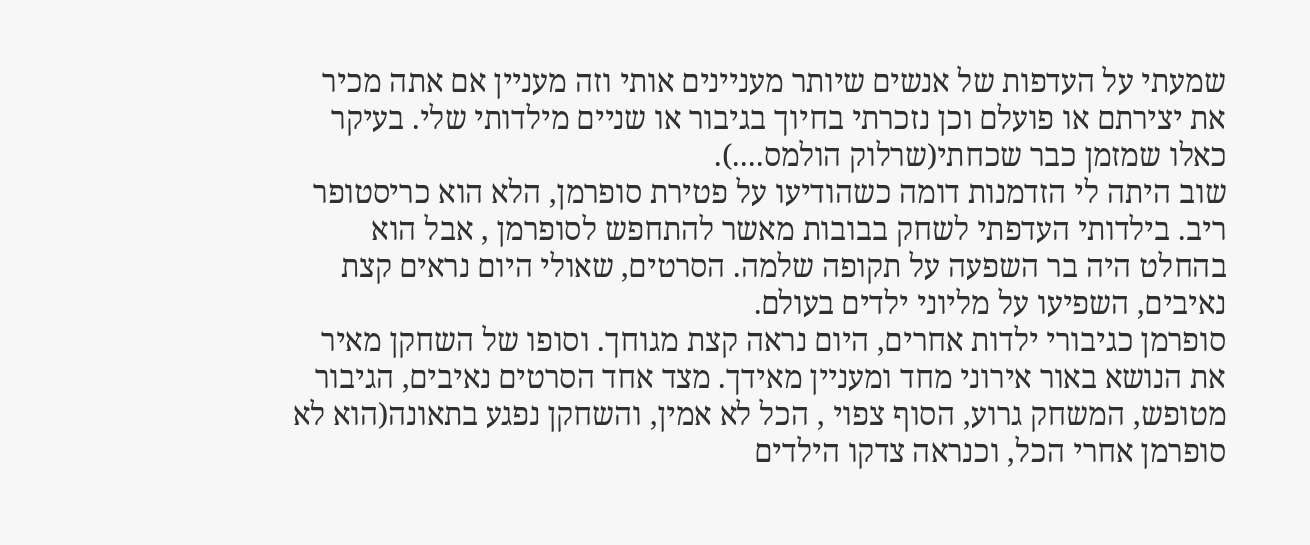שמעתי על העדפות של אנשים שיותר מעניינים אותי וזה מעניין אם אתה מכיר את יצירתם או פועלם וכן נזכרתי בחיוך בגיבור או שניים מילדותי שלי. בעיקר כאלו שמזמן כבר שכחתי(שרלוק הולמס....).
שוב היתה לי הזדמנות דומה כשהודיעו על פטירת סופרמן, הלא הוא כריסטופר ריב. בילדותי העדפתי לשחק בבובות מאשר להתחפש לסופרמן , אבל הוא בהחלט היה בר השפעה על תקופה שלמה. הסרטים, שאולי היום נראים קצת נאיבים, השפיעו על מליוני ילדים בעולם.
סופרמן כגיבורי ילדות אחרים, היום נראה קצת מגוחך. וסופו של השחקן מאיר את הנושא באור אירוני מחד ומעניין מאידך. מצד אחד הסרטים נאיבים, הגיבור מטופש, המשחק גרוע, הסוף צפוי , הכל לא אמין, והשחקן נפגע בתאונה(הוא לא סופרמן אחרי הכל, וכנראה צדקו הילדים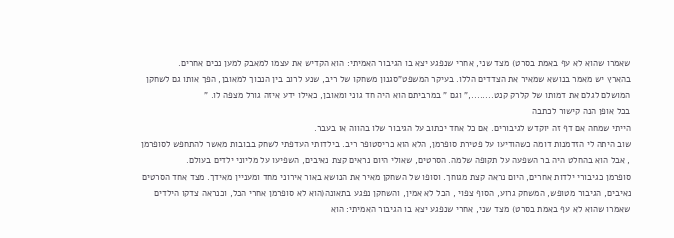שאמרו שהוא לא עף באמת בסרט) מצד שני, אחרי שנפגע יצא בו הגיבור האמיתי: הוא הקדיש את עצמו למאבק למען נכים אחרים.
בהארץ יש מאמר בנושא שמאיר את הצדדים הללו. בעיקר המשפט"סגנון משחקו של ריב, שנע לרוב בין הנבוך למאובן, הפך אותו גם לשחקן המושלם לגלם את דמותו של קלרק קנט........," וגם " במרביתם הוא היה חד גוני ומאובן, כאילו ידע איזה גורל מצפה לו. "
בכל אופן הנה קישור לכתבה
הייתי שמחה אם דף זה יוקדש לגיבורים. אם כל אחד יכתוב על הגיבור שלו בהווה או בעבר.
שוב היתה לי הזדמנות דומה כשהודיעו על פטירת סופרמן, הלא הוא כריסטופר ריב. בילדותי העדפתי לשחק בבובות מאשר להתחפש לסופרמן , אבל הוא בהחלט היה בר השפעה על תקופה שלמה. הסרטים, שאולי היום נראים קצת נאיבים, השפיעו על מליוני ילדים בעולם.
סופרמן כגיבורי ילדות אחרים, היום נראה קצת מגוחך. וסופו של השחקן מאיר את הנושא באור אירוני מחד ומעניין מאידך. מצד אחד הסרטים נאיבים, הגיבור מטופש, המשחק גרוע, הסוף צפוי , הכל לא אמין, והשחקן נפגע בתאונה(הוא לא סופרמן אחרי הכל, וכנראה צדקו הילדים שאמרו שהוא לא עף באמת בסרט) מצד שני, אחרי שנפגע יצא בו הגיבור האמיתי: הוא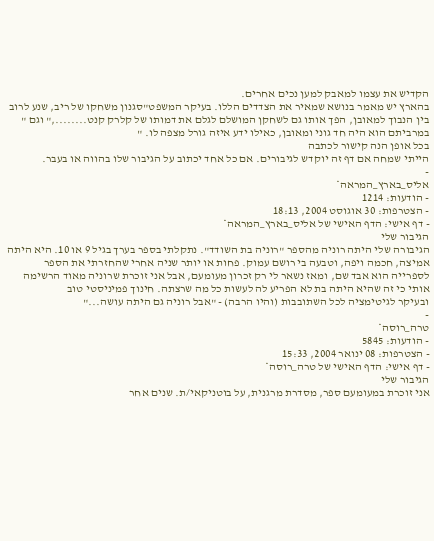הקדיש את עצמו למאבק למען נכים אחרים.
בהארץ יש מאמר בנושא שמאיר את הצדדים הללו. בעיקר המשפט"סגנון משחקו של ריב, שנע לרוב בין הנבוך למאובן, הפך אותו גם לשחקן המושלם לגלם את דמותו של קלרק קנט........," וגם " במרביתם הוא היה חד גוני ומאובן, כאילו ידע איזה גורל מצפה לו. "
בכל אופן הנה קישור לכתבה
הייתי שמחה אם דף זה יוקדש לגיבורים. אם כל אחד יכתוב על הגיבור שלו בהווה או בעבר.
-
אליס_בארץ_המראה*
- הודעות: 1214
- הצטרפות: 30 אוגוסט 2004, 18:13
- דף אישי: הדף האישי של אליס_בארץ_המראה*
הגיבור שלי
הגיבורה שלי היתה רוניה מהספר "רוניה בת השודד". נתקלתי בספר בערך בגיל 9 או 10. היא היתה אמיצה, חכמה ויפה, וטבעה בי רושם עמוק. פחות או יותר שניה אחרי שהחזרתי את הספר לספרייה הוא אבד שם, ומאז נשאר לי רק זכרון מעומעם, אבל אני זוכרת שרוניה מאוד הרשימה אותי כי זה שהיא היתה בת לא הפריע לה לעשות כל מה שרצתה. חינוך פמיניסטי טוב
ובעיקר לגיטימציה לכל השתובבות (והיו הרבה) - "אבל רוניה גם היתה עושה..."
-
טרה_רוסה*
- הודעות: 5845
- הצטרפות: 08 ינואר 2004, 15:33
- דף אישי: הדף האישי של טרה_רוסה*
הגיבור שלי
אני זוכרת במעומעם ספר, מסדרת מרגנית, על בוטניקאי/ת. שנים אחר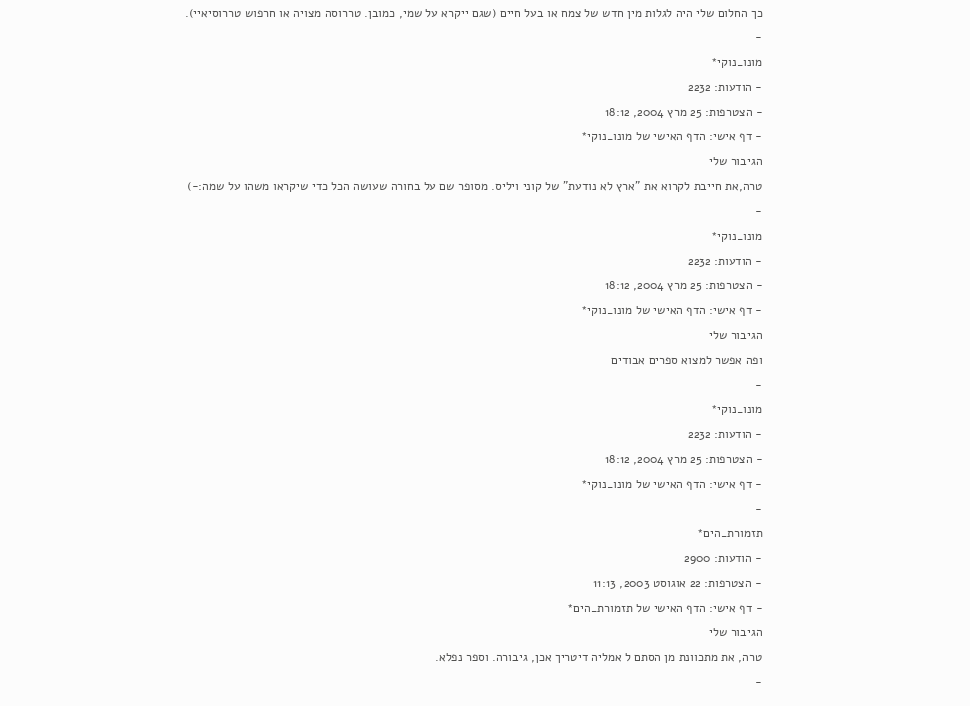כך החלום שלי היה לגלות מין חדש של צמח או בעל חיים (שגם ייקרא על שמי, כמובן. טררוסה מצויה או חרפוש טררוסיאיי).
-
מונו_נוקי*
- הודעות: 2232
- הצטרפות: 25 מרץ 2004, 18:12
- דף אישי: הדף האישי של מונו_נוקי*
הגיבור שלי
טרה,את חייבת לקרוא את "ארץ לא נודעת" של קוני ויליס. מסופר שם על בחורה שעושה הכל כדי שיקראו משהו על שמה:-)
-
מונו_נוקי*
- הודעות: 2232
- הצטרפות: 25 מרץ 2004, 18:12
- דף אישי: הדף האישי של מונו_נוקי*
הגיבור שלי
ופה אפשר למצוא ספרים אבודים
-
מונו_נוקי*
- הודעות: 2232
- הצטרפות: 25 מרץ 2004, 18:12
- דף אישי: הדף האישי של מונו_נוקי*
-
תזמורת_הים*
- הודעות: 2900
- הצטרפות: 22 אוגוסט 2003, 11:13
- דף אישי: הדף האישי של תזמורת_הים*
הגיבור שלי
טרה, את מתכוונת מן הסתם ל אמליה דיטריך אכן, גיבורה. וספר נפלא.
-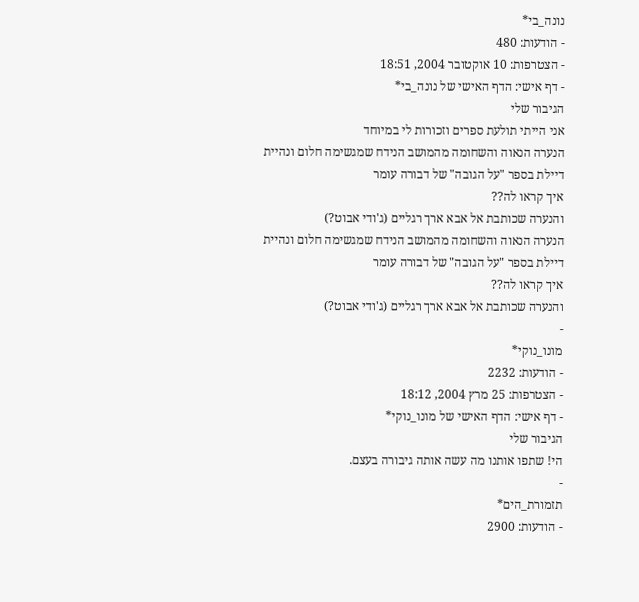נונה_בי*
- הודעות: 480
- הצטרפות: 10 אוקטובר 2004, 18:51
- דף אישי: הדף האישי של נונה_בי*
הגיבור שלי
אני הייתי תולעת ספרים וזכורות לי במיוחד
הנערה הנאוה והשחומה מהמושב הנידח שמגשימה חלום ונהיית דיילת בספר "על הגובה" של דבורה עומר
איך קראו לה??
והנערה שכותבת אל אבא ארך רגליים (ג'ודי אבוט?)
הנערה הנאוה והשחומה מהמושב הנידח שמגשימה חלום ונהיית דיילת בספר "על הגובה" של דבורה עומר
איך קראו לה??
והנערה שכותבת אל אבא ארך רגליים (ג'ודי אבוט?)
-
מונו_נוקי*
- הודעות: 2232
- הצטרפות: 25 מרץ 2004, 18:12
- דף אישי: הדף האישי של מונו_נוקי*
הגיבור שלי
הי! שתפו אותנו מה עשה אותה גיבורה בעצם.
-
תזמורת_הים*
- הודעות: 2900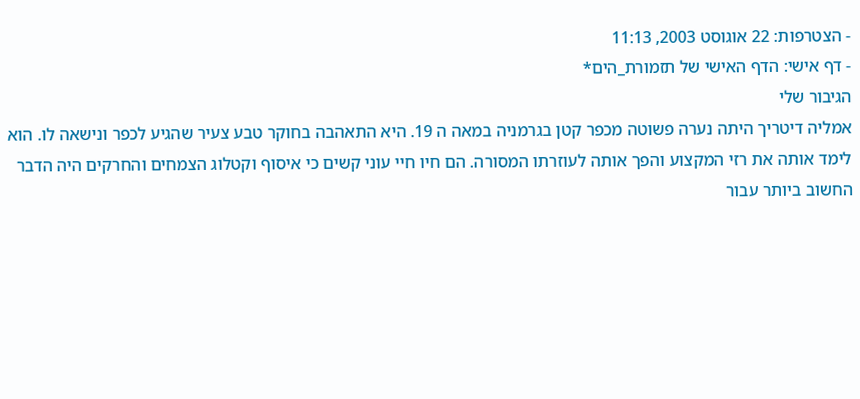- הצטרפות: 22 אוגוסט 2003, 11:13
- דף אישי: הדף האישי של תזמורת_הים*
הגיבור שלי
אמליה דיטריך היתה נערה פשוטה מכפר קטן בגרמניה במאה ה 19. היא התאהבה בחוקר טבע צעיר שהגיע לכפר ונישאה לו. הוא לימד אותה את רזי המקצוע והפך אותה לעוזרתו המסורה. הם חיו חיי עוני קשים כי איסוף וקטלוג הצמחים והחרקים היה הדבר החשוב ביותר עבור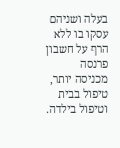בעלה ושניהם עסקו בו ללא הרף על חשבון פרנסה מכניסה יותר, טיפול בבית וטיפול בילדה.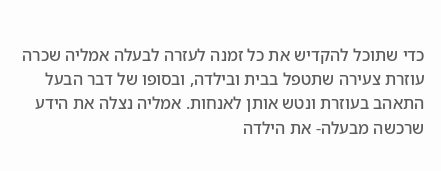כדי שתוכל להקדיש את כל זמנה לעזרה לבעלה אמליה שכרה עוזרת צעירה שתטפל בבית ובילדה, ובסופו של דבר הבעל התאהב בעוזרת ונטש אותן לאנחות. אמליה נצלה את הידע שרכשה מבעלה- את הילדה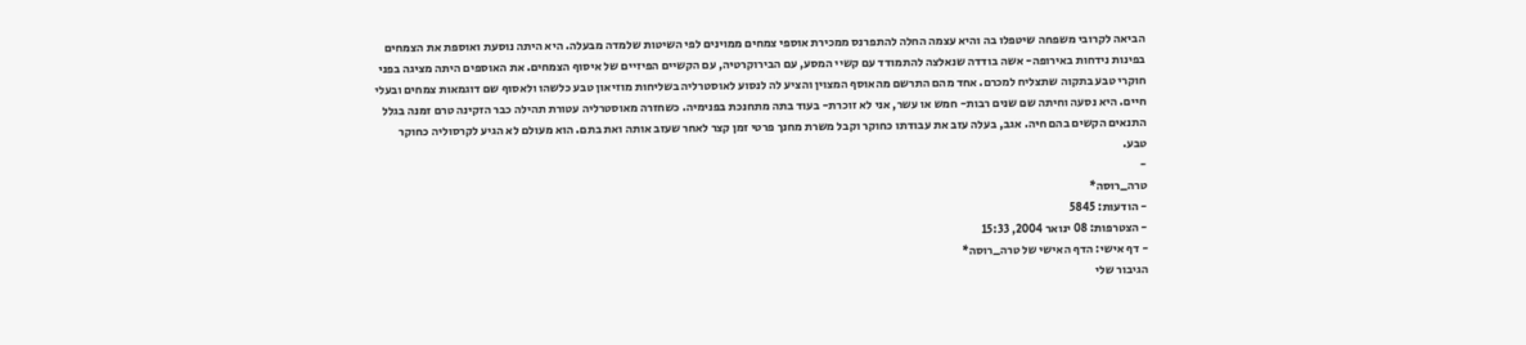הביאה לקרובי משפחה שיטפלו בה והיא עצמה החלה להתפרנס ממכירת אוספי צמחים ממוינים לפי השיטות שלמדה מבעלה. היא היתה נוסעת ואוספת את הצמחים בפינות נידחות באירופה- אשה בודדה שנאלצה להתמודד עם קשיי המסע, עם הבירוקרטיה, עם הקשיים הפיזיים של איסוף הצמחים. את האוספים היתה מציגה בפני חוקרי טבע בתקוה שתצליח למכרם. אחד מהם התרשם מהאוסף המצוין והציע לה לנסוע לאוסטרליה בשליחות מוזיאון טבע כלשהו ולאסוף שם דוגמאות צמחים ובעלי חיים. היא נסעה וחיתה שם שנים רבות- חמש או עשר, אני לא זוכרת- בעוד בתה מתחנכת בפנימיה. כשחזרה מאוסטרליה עטורת תהילה כבר הזקינה טרם זמנה בגלל התנאים הקשים בהם חיה. אגב, בעלה עזב את עבודתו כחוקר וקבל משרת מחנך פרטי זמן קצר לאחר שעזב אותה ואת בתם. הוא מעולם לא הגיע לקרסוליה כחוקר טבע.
-
טרה_רוסה*
- הודעות: 5845
- הצטרפות: 08 ינואר 2004, 15:33
- דף אישי: הדף האישי של טרה_רוסה*
הגיבור שלי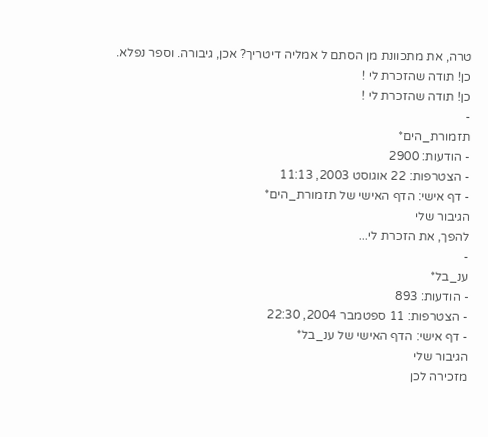טרה, את מתכוונת מן הסתם ל אמליה דיטריך? אכן, גיבורה. וספר נפלא.
כן! תודה שהזכרת לי !
כן! תודה שהזכרת לי !
-
תזמורת_הים*
- הודעות: 2900
- הצטרפות: 22 אוגוסט 2003, 11:13
- דף אישי: הדף האישי של תזמורת_הים*
הגיבור שלי
להפך, את הזכרת לי...
-
ענ_בל*
- הודעות: 893
- הצטרפות: 11 ספטמבר 2004, 22:30
- דף אישי: הדף האישי של ענ_בל*
הגיבור שלי
מזכירה לכן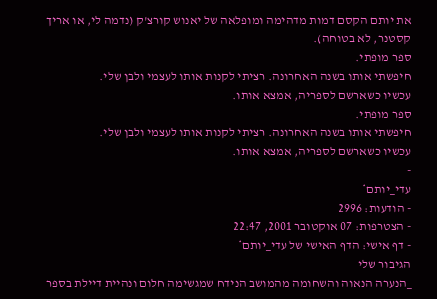את יותם הקסם דמות מדהימה ומופלאה של יאנוש קורצ'ק (נדמה לי, או אריך קסטנר, לא בטוחה).
ספר מופתי.
חיפשתי אותו בשנה האחרונה. רציתי לקנות אותו לעצמי ולבן שלי.
עכשיו כשארשם לספריה, אמצא אותו.
ספר מופתי.
חיפשתי אותו בשנה האחרונה. רציתי לקנות אותו לעצמי ולבן שלי.
עכשיו כשארשם לספריה, אמצא אותו.
-
עדי_יותם*
- הודעות: 2996
- הצטרפות: 07 אוקטובר 2001, 22:47
- דף אישי: הדף האישי של עדי_יותם*
הגיבור שלי
_הנערה הנאוה והשחומה מהמושב הנידח שמגשימה חלום ונהיית דיילת בספר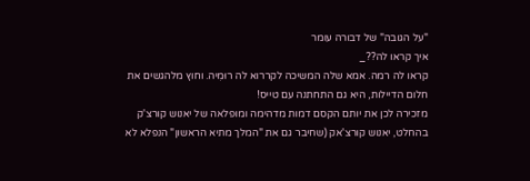"על הגובה" של דבורה עומר
איך קראו לה??_
קראו לה רמה. אמא שלה המשיכה לקררוא לה רוּמִיה. וחוץ מלהגשים את חלום הדיילות, היא גם התחתנה עם טייס!
מזכירה לכן את יותם הקסם דמות מדהימה ומופלאה של יאנוש קורצ'ק
בהחלט, יאנוש קורצ'אק (שחיבר גם את "המלך מתיא הראשון" הנפלא לא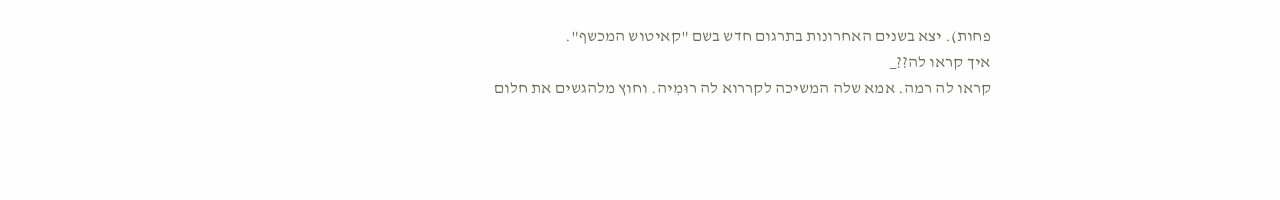פחות). יצא בשנים האחרונות בתרגום חדש בשם "קאיטוש המכשף".
איך קראו לה??_
קראו לה רמה. אמא שלה המשיכה לקררוא לה רוּמִיה. וחוץ מלהגשים את חלום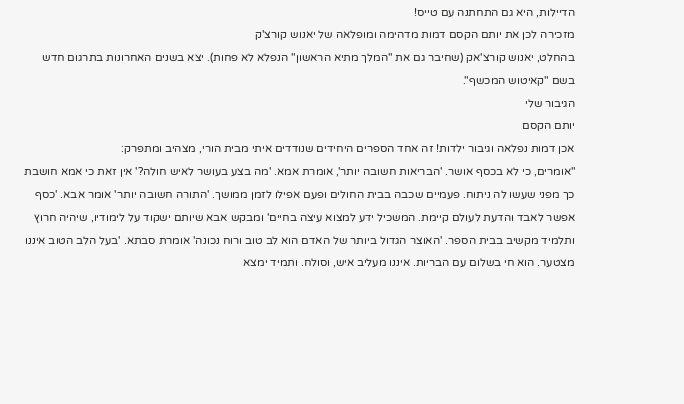הדיילות, היא גם התחתנה עם טייס!
מזכירה לכן את יותם הקסם דמות מדהימה ומופלאה של יאנוש קורצ'ק
בהחלט, יאנוש קורצ'אק (שחיבר גם את "המלך מתיא הראשון" הנפלא לא פחות). יצא בשנים האחרונות בתרגום חדש בשם "קאיטוש המכשף".
הגיבור שלי
יותם הקסם
אכן דמות נפלאה וגיבור ילדות! זה אחד הספרים היחידים שנודדים איתי מבית הורי, מצהיב ומתפרק:
"אומרים, כי לא בכסף אושר. 'הבריאות חשובה יותר', אומרת אמא. 'מה בצע בעושר לאיש חולה?' אין זאת כי אמא חושבת כך מפני שעשו לה ניתוח. פעמיים שכבה בבית החולים ופעם אפילו לזמן ממושך. 'התורה חשובה יותר' אומר אבא. 'כסף אפשר לאבד והדעת לעולם קיימת. המשכיל ידע למצוא עיצה בחיים' ומבקש אבא שיותם ישקוד על לימודיו, שיהיה חרוץ ותלמיד מקשיב בבית הספר. 'האוצר הגדול ביותר של האדם הוא לב טוב ורוח נכונה' אומרת סבתא. 'בעל הלב הטוב איננו מצטער. הוא חי בשלום עם הבריות. איננו מעליב איש, וסולח. ותמיד ימצא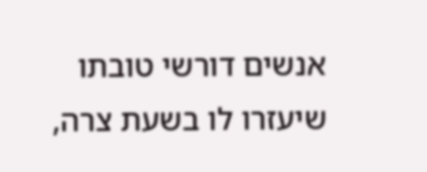אנשים דורשי טובתו שיעזרו לו בשעת צרה,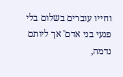וחייו עוברים בשלום בלי פגעי בני אדם' אך ליותם נדמה,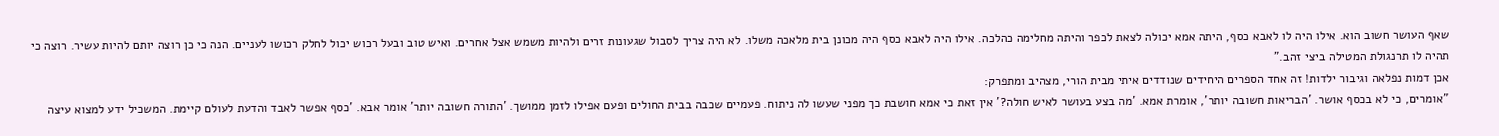שאף העושר חשוב הוא. אילו היה לו לאבא כסף, היתה אמא יכולה לצאת לכפר והיתה מחלימה כהלכה. אילו היה לאבא כסף היה מכונן בית מלאכה משלו. לא היה צריך לסבול שגעונות זרים ולהיות משמש אצל אחרים. ואיש טוב ובעל רכוש יכול לחלק רכושו לעניים. הנה כי כן רוצה יותם להיות עשיר. רוצה כי תהיה לו תרנגולת המטילה ביצי זהב."
אכן דמות נפלאה וגיבור ילדות! זה אחד הספרים היחידים שנודדים איתי מבית הורי, מצהיב ומתפרק:
"אומרים, כי לא בכסף אושר. 'הבריאות חשובה יותר', אומרת אמא. 'מה בצע בעושר לאיש חולה?' אין זאת כי אמא חושבת כך מפני שעשו לה ניתוח. פעמיים שכבה בבית החולים ופעם אפילו לזמן ממושך. 'התורה חשובה יותר' אומר אבא. 'כסף אפשר לאבד והדעת לעולם קיימת. המשכיל ידע למצוא עיצה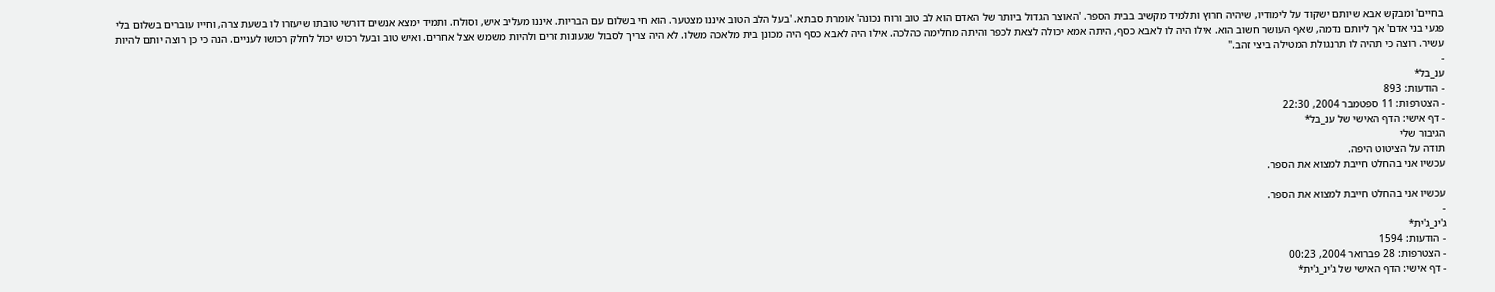בחיים' ומבקש אבא שיותם ישקוד על לימודיו, שיהיה חרוץ ותלמיד מקשיב בבית הספר. 'האוצר הגדול ביותר של האדם הוא לב טוב ורוח נכונה' אומרת סבתא. 'בעל הלב הטוב איננו מצטער. הוא חי בשלום עם הבריות. איננו מעליב איש, וסולח. ותמיד ימצא אנשים דורשי טובתו שיעזרו לו בשעת צרה, וחייו עוברים בשלום בלי פגעי בני אדם' אך ליותם נדמה, שאף העושר חשוב הוא. אילו היה לו לאבא כסף, היתה אמא יכולה לצאת לכפר והיתה מחלימה כהלכה. אילו היה לאבא כסף היה מכונן בית מלאכה משלו. לא היה צריך לסבול שגעונות זרים ולהיות משמש אצל אחרים. ואיש טוב ובעל רכוש יכול לחלק רכושו לעניים. הנה כי כן רוצה יותם להיות עשיר. רוצה כי תהיה לו תרנגולת המטילה ביצי זהב."
-
ענ_בל*
- הודעות: 893
- הצטרפות: 11 ספטמבר 2004, 22:30
- דף אישי: הדף האישי של ענ_בל*
הגיבור שלי
תודה על הציטוט היפה.
עכשיו אני בהחלט חייבת למצוא את הספר.

עכשיו אני בהחלט חייבת למצוא את הספר.
-
ג'ינ_ג'ית*
- הודעות: 1594
- הצטרפות: 28 פברואר 2004, 00:23
- דף אישי: הדף האישי של ג'ינ_ג'ית*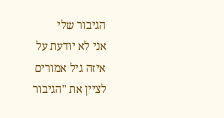הגיבור שלי
אני לא יודעת על איזה גיל אמורים לציין את "הגיבור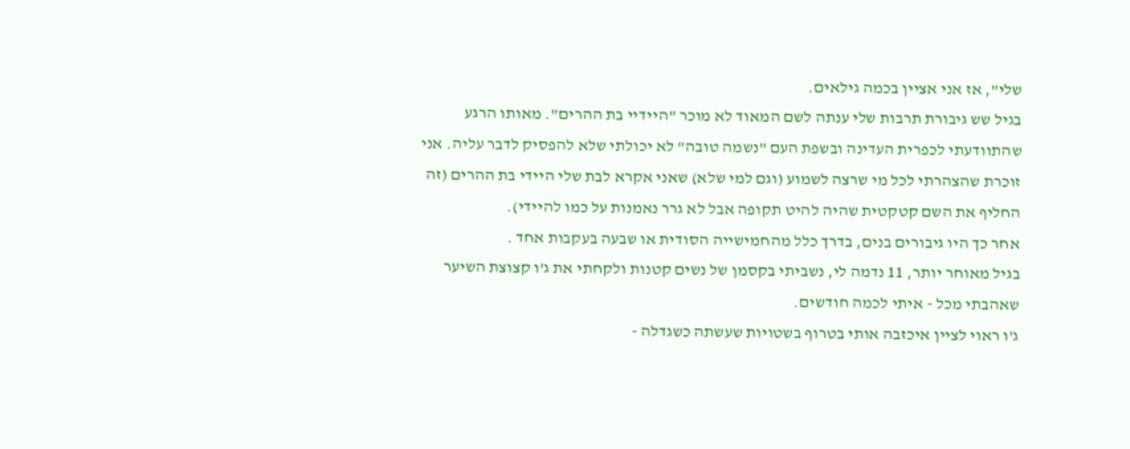שלי", אז אני אציין בכמה גילאים.
בגיל שש גיבורת תרבות שלי ענתה לשם המאוד לא מוכר "היידיי בת ההרים". מאותו הרגע שהתוודעתי לכפרית העדינה ובשפת העם "נשמה טובה" לא יכולתי שלא להפסיק לדבר עליה. אני זוכרת שהצהרתי לכל מי שרצה לשמוע (וגם למי שלא) שאני אקרא לבת שלי היידי בת ההרים (זה החליף את השם קטקטית שהיה להיט תקופה אבל לא גרר נאמנות על כמו להיידי).
אחר כך היו גיבורים בנים, בדרך כלל מהחמישייה הסודית או שבעה בעקבות אחד .
בגיל מאוחר יותר, 11 נדמה לי, נשביתי בקסמן של נשים קטנות ולקחתי את ג'ו קצוצת השיער שאהבתי מכל - איתי לכמה חודשים.
ג'ו ראוי לציין איכזבה אותי בטרוף בשטויות שעשתה כשגדלה -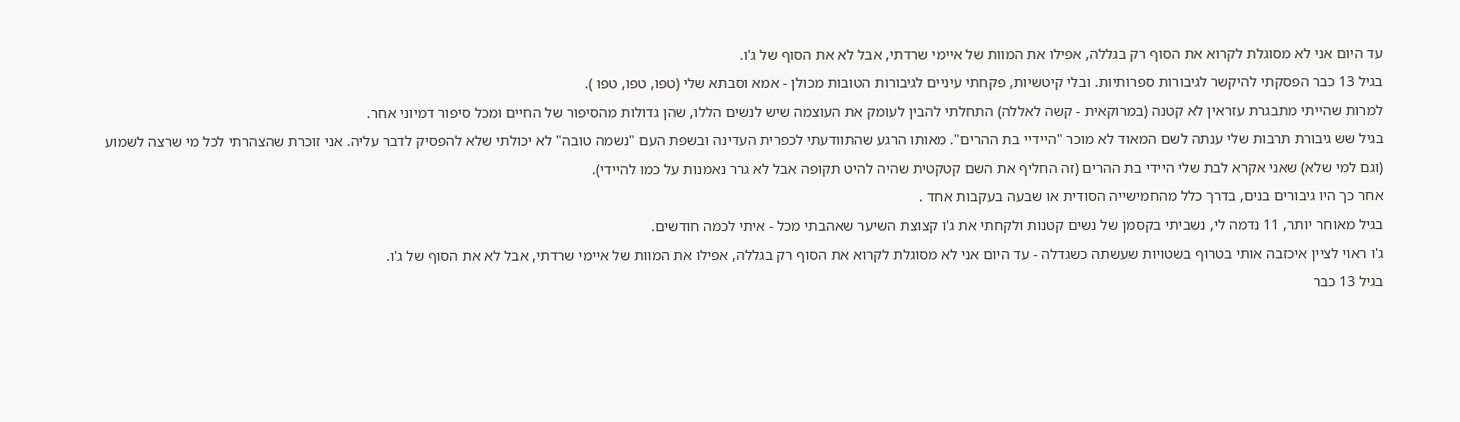עד היום אני לא מסוגלת לקרוא את הסוף רק בגללה, אפילו את המוות של איימי שרדתי, אבל לא את הסוף של ג'ו.
בגיל 13 כבר הפסקתי להיקשר לגיבורות ספרותיות. ובלי קיטשיות, פקחתי עיניים לגיבורות הטובות מכולן - אמא וסבתא שלי (טפו, טפו, טפו ).
למרות שהייתי מתבגרת עזראין לא קטנה (במרוקאית - קשה לאללה) התחלתי להבין לעומק את העוצמה שיש לנשים הללו, שהן גדולות מהסיפור של החיים ומכל סיפור דמיוני אחר.
בגיל שש גיבורת תרבות שלי ענתה לשם המאוד לא מוכר "היידיי בת ההרים". מאותו הרגע שהתוודעתי לכפרית העדינה ובשפת העם "נשמה טובה" לא יכולתי שלא להפסיק לדבר עליה. אני זוכרת שהצהרתי לכל מי שרצה לשמוע (וגם למי שלא) שאני אקרא לבת שלי היידי בת ההרים (זה החליף את השם קטקטית שהיה להיט תקופה אבל לא גרר נאמנות על כמו להיידי).
אחר כך היו גיבורים בנים, בדרך כלל מהחמישייה הסודית או שבעה בעקבות אחד .
בגיל מאוחר יותר, 11 נדמה לי, נשביתי בקסמן של נשים קטנות ולקחתי את ג'ו קצוצת השיער שאהבתי מכל - איתי לכמה חודשים.
ג'ו ראוי לציין איכזבה אותי בטרוף בשטויות שעשתה כשגדלה - עד היום אני לא מסוגלת לקרוא את הסוף רק בגללה, אפילו את המוות של איימי שרדתי, אבל לא את הסוף של ג'ו.
בגיל 13 כבר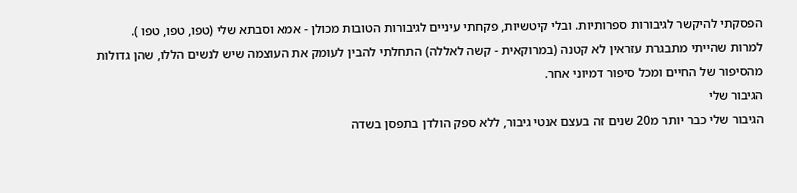הפסקתי להיקשר לגיבורות ספרותיות. ובלי קיטשיות, פקחתי עיניים לגיבורות הטובות מכולן - אמא וסבתא שלי (טפו, טפו, טפו ).
למרות שהייתי מתבגרת עזראין לא קטנה (במרוקאית - קשה לאללה) התחלתי להבין לעומק את העוצמה שיש לנשים הללו, שהן גדולות מהסיפור של החיים ומכל סיפור דמיוני אחר.
הגיבור שלי
הגיבור שלי כבר יותר מ20 שנים זה בעצם אנטי גיבור, ללא ספק הולדן בתפסן בשדה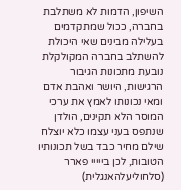השיפון, הדמות לא משתלבת בחברה, ככול שמתקדמים בעלילה מבינים שאי היכולת להשתלב בחברה המקולקלת נובעת מתכונות הגיבור הרגישות, היושר ואהבת אדם ומאי נכונותו לאמץ את ערכי המוסר הלא תקינים, הולדן שנתפס בעני עצמו כלא יוצלח שילם מחיר כבד בשל תכונותיו הטובות, לכן בייייי פארר (סלחוליעלהאנגלית)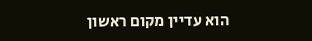הוא עדיין מקום ראשון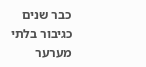כבר שנים כגיבור בלתי מערער